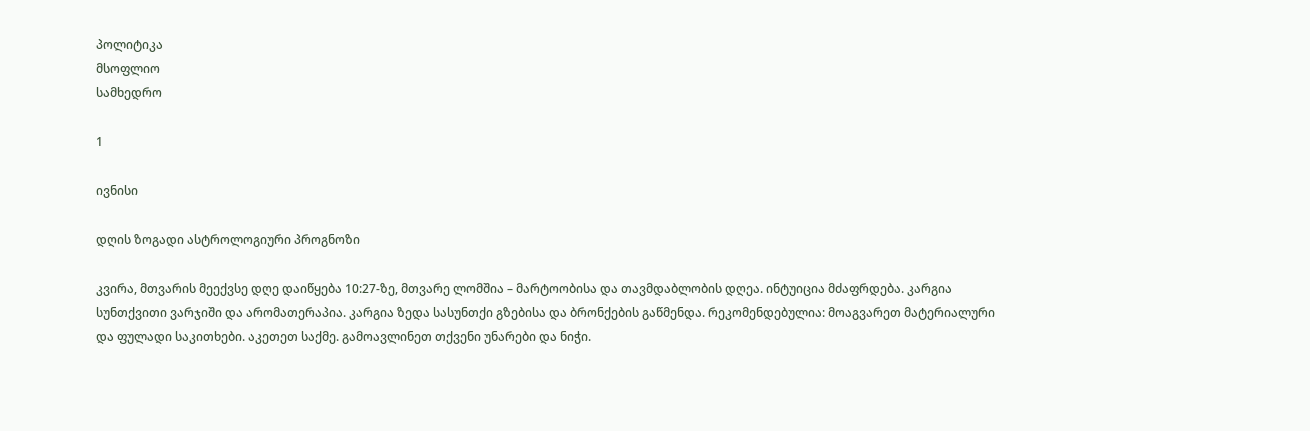პოლიტიკა
მსოფლიო
სამხედრო

1

ივნისი

დღის ზოგადი ასტროლოგიური პროგნოზი

კვირა, მთვარის მეექვსე დღე დაიწყება 10:27-ზე, მთვარე ლომშია – მარტოობისა და თავმდაბლობის დღეა. ინტუიცია მძაფრდება. კარგია სუნთქვითი ვარჯიში და არომათერაპია. კარგია ზედა სასუნთქი გზებისა და ბრონქების გაწმენდა. რეკომენდებულია: მოაგვარეთ მატერიალური და ფულადი საკითხები. აკეთეთ საქმე. გამოავლინეთ თქვენი უნარები და ნიჭი.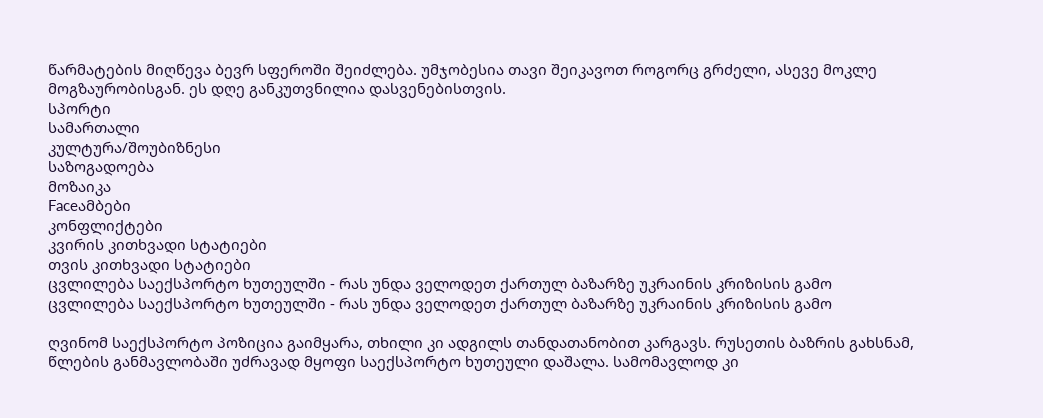წარმატების მიღწევა ბევრ სფეროში შეიძლება. უმჯობესია თავი შეიკავოთ როგორც გრძელი, ასევე მოკლე მოგზაურობისგან. ეს დღე განკუთვნილია დასვენებისთვის.
სპორტი
სამართალი
კულტურა/შოუბიზნესი
საზოგადოება
მოზაიკა
Faceამბები
კონფლიქტები
კვირის კითხვადი სტატიები
თვის კითხვადი სტატიები
ცვლილება საექსპორტო ხუთეულში - რას უნდა ველოდეთ ქართულ ბაზარზე უკრაინის კრიზისის გამო
ცვლილება საექსპორტო ხუთეულში - რას უნდა ველოდეთ ქართულ ბაზარზე უკრაინის კრიზისის გამო

ღვინომ საექსპორტო პოზიცია გაიმყარა, თხილი კი ადგილს თანდათანობით კარგავს. რუსეთის ბაზრის გახსნამ, წლების განმავლობაში უძრავად მყოფი საექსპორტო ხუთეული დაშალა. სამომავლოდ კი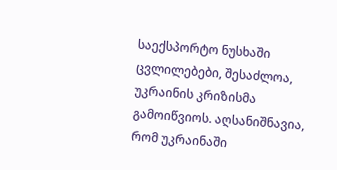საექსპორტო ნუსხაში ცვლილებები, შესაძლოა, უკრაინის კრიზისმა გამოიწვიოს. აღსანიშნავია, რომ უკრაინაში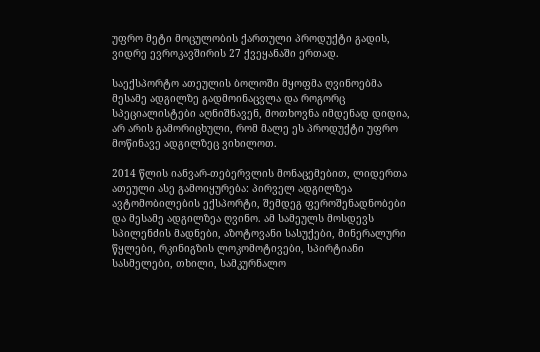უფრო მეტი მოცულობის ქართული პროდუქტი გადის, ვიდრე ევროკავშირის 27 ქვეყანაში ერთად.

საექსპორტო ათეულის ბოლოში მყოფმა ღვინოებმა მესამე ადგილზე გადმოინაცვლა და როგორც სპეციალისტები აღნიშნავენ, მოთხოვნა იმდენად დიდია, არ არის გამორიცხული, რომ მალე ეს პროდუქტი უფრო მოწინავე ადგილზეც ვიხილოთ.

2014 წლის იანვარ-თებერვლის მონაცემებით, ლიდერთა ათეული ასე გამოიყურება: პირველ ადგილზეა ავტომობილების ექსპორტი, შემდეგ ფეროშენადნობები და მესამე ადგილზეა ღვინო. ამ სამეულს მოსდევს სპილენძის მადნები, აზოტოვანი სასუქები, მინერალური წყლები, რკინიგზის ლოკომოტივები, სპირტიანი სასმელები, თხილი, სამკურნალო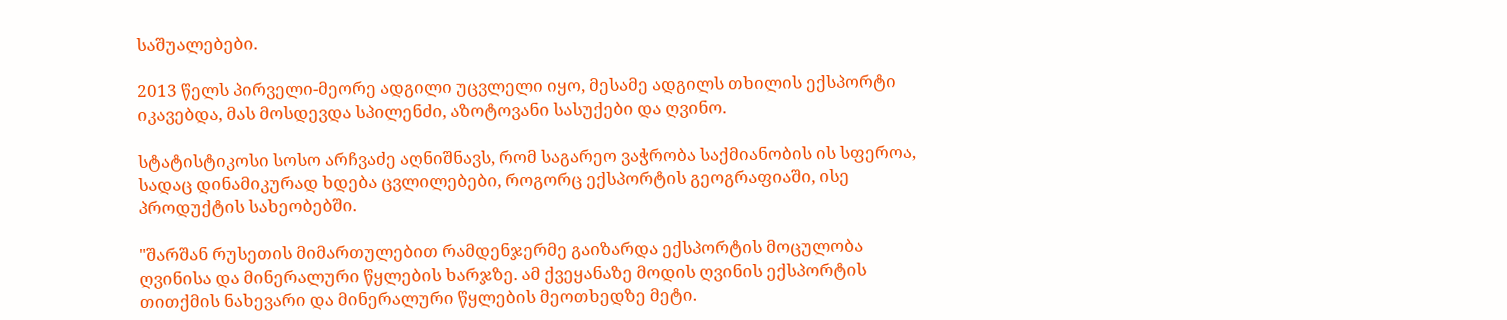საშუალებები.

2013 წელს პირველი-მეორე ადგილი უცვლელი იყო, მესამე ადგილს თხილის ექსპორტი იკავებდა, მას მოსდევდა სპილენძი, აზოტოვანი სასუქები და ღვინო.

სტატისტიკოსი სოსო არჩვაძე აღნიშნავს, რომ საგარეო ვაჭრობა საქმიანობის ის სფეროა, სადაც დინამიკურად ხდება ცვლილებები, როგორც ექსპორტის გეოგრაფიაში, ისე პროდუქტის სახეობებში.

"შარშან რუსეთის მიმართულებით რამდენჯერმე გაიზარდა ექსპორტის მოცულობა ღვინისა და მინერალური წყლების ხარჯზე. ამ ქვეყანაზე მოდის ღვინის ექსპორტის თითქმის ნახევარი და მინერალური წყლების მეოთხედზე მეტი.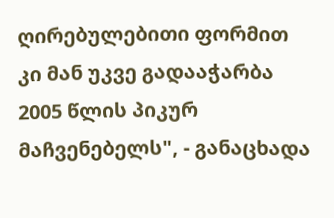ღირებულებითი ფორმით კი მან უკვე გადააჭარბა 2005 წლის პიკურ მაჩვენებელს", - განაცხადა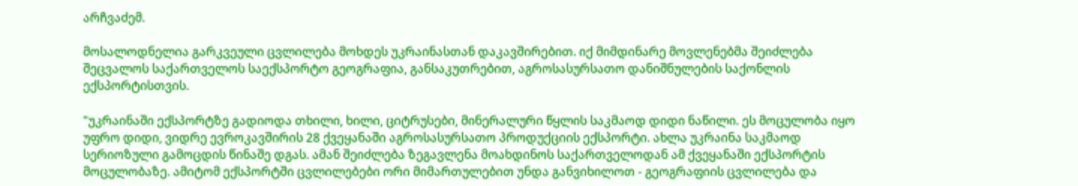არჩვაძემ.

მოსალოდნელია გარკვეული ცვლილება მოხდეს უკრაინასთან დაკავშირებით. იქ მიმდინარე მოვლენებმა შეიძლება შეცვალოს საქართველოს საექსპორტო გეოგრაფია, განსაკუთრებით, აგროსასურსათო დანიშნულების საქონლის ექსპორტისთვის.

"უკრაინაში ექსპორტზე გადიოდა თხილი, ხილი, ციტრუსები, მინერალური წყლის საკმაოდ დიდი ნაწილი. ეს მოცულობა იყო უფრო დიდი, ვიდრე ევროკავშირის 28 ქვეყანაში აგროსასურსათო პროდუქციის ექსპორტი. ახლა უკრაინა საკმაოდ სერიოზული გამოცდის წინაშე დგას. ამან შეიძლება ზეგავლენა მოახდინოს საქართველოდან ამ ქვეყანაში ექსპორტის მოცულობაზე. ამიტომ ექსპორტში ცვლილებები ორი მიმართულებით უნდა განვიხილოთ - გეოგრაფიის ცვლილება და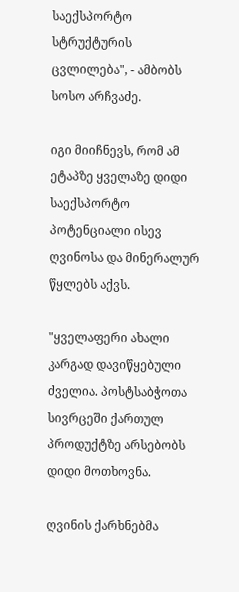საექსპორტო სტრუქტურის ცვლილება", - ამბობს სოსო არჩვაძე.

იგი მიიჩნევს, რომ ამ ეტაპზე ყველაზე დიდი საექსპორტო პოტენციალი ისევ ღვინოსა და მინერალურ წყლებს აქვს.

"ყველაფერი ახალი კარგად დავიწყებული ძველია. პოსტსაბჭოთა სივრცეში ქართულ პროდუქტზე არსებობს დიდი მოთხოვნა.

ღვინის ქარხნებმა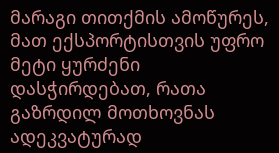მარაგი თითქმის ამოწურეს, მათ ექსპორტისთვის უფრო მეტი ყურძენი დასჭირდებათ, რათა გაზრდილ მოთხოვნას ადეკვატურად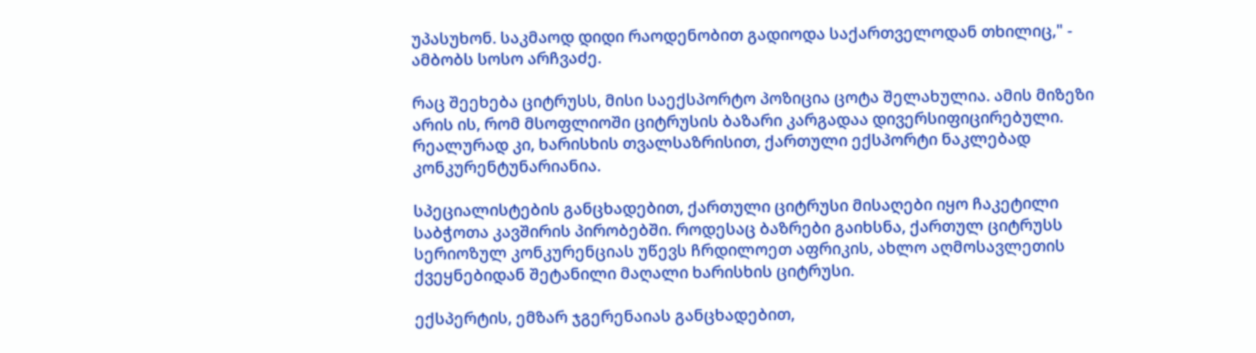უპასუხონ. საკმაოდ დიდი რაოდენობით გადიოდა საქართველოდან თხილიც," - ამბობს სოსო არჩვაძე.

რაც შეეხება ციტრუსს, მისი საექსპორტო პოზიცია ცოტა შელახულია. ამის მიზეზი არის ის, რომ მსოფლიოში ციტრუსის ბაზარი კარგადაა დივერსიფიცირებული. რეალურად კი, ხარისხის თვალსაზრისით, ქართული ექსპორტი ნაკლებად კონკურენტუნარიანია.

სპეციალისტების განცხადებით, ქართული ციტრუსი მისაღები იყო ჩაკეტილი საბჭოთა კავშირის პირობებში. როდესაც ბაზრები გაიხსნა, ქართულ ციტრუსს სერიოზულ კონკურენციას უწევს ჩრდილოეთ აფრიკის, ახლო აღმოსავლეთის ქვეყნებიდან შეტანილი მაღალი ხარისხის ციტრუსი.

ექსპერტის, ემზარ ჯგერენაიას განცხადებით,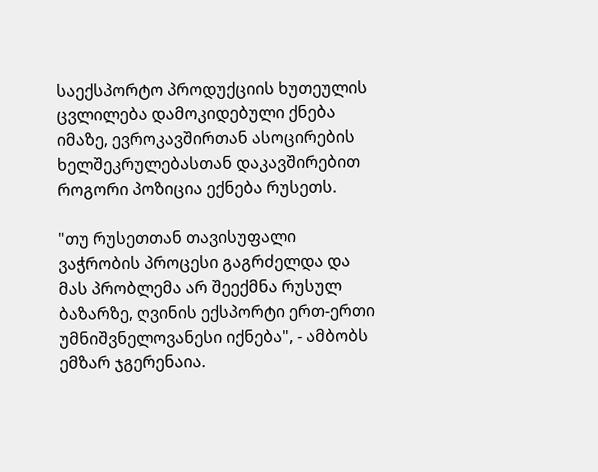საექსპორტო პროდუქციის ხუთეულის ცვლილება დამოკიდებული ქნება იმაზე, ევროკავშირთან ასოცირების ხელშეკრულებასთან დაკავშირებით როგორი პოზიცია ექნება რუსეთს.

"თუ რუსეთთან თავისუფალი ვაჭრობის პროცესი გაგრძელდა და მას პრობლემა არ შეექმნა რუსულ ბაზარზე, ღვინის ექსპორტი ერთ-ერთი უმნიშვნელოვანესი იქნება", - ამბობს ემზარ ჯგერენაია.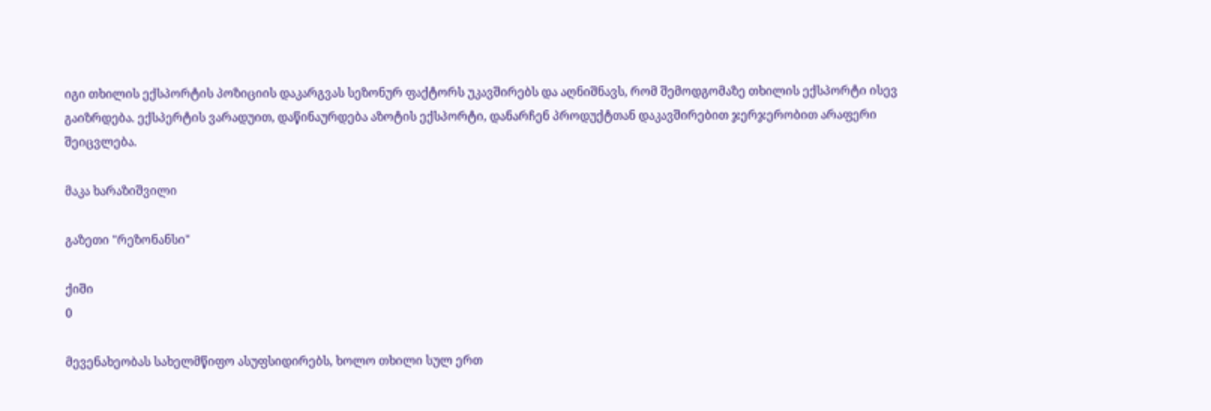იგი თხილის ექსპორტის პოზიციის დაკარგვას სეზონურ ფაქტორს უკავშირებს და აღნიშნავს, რომ შემოდგომაზე თხილის ექსპორტი ისევ გაიზრდება. ექსპერტის ვარადუით, დაწინაურდება აზოტის ექსპორტი, დანარჩენ პროდუქტთან დაკავშირებით ჯერჯერობით არაფერი შეიცვლება.

მაკა ხარაზიშვილი

გაზეთი "რეზონანსი"

ქიში
0

მევენახეობას სახელმწიფო ასუფსიდირებს, ხოლო თხილი სულ ერთ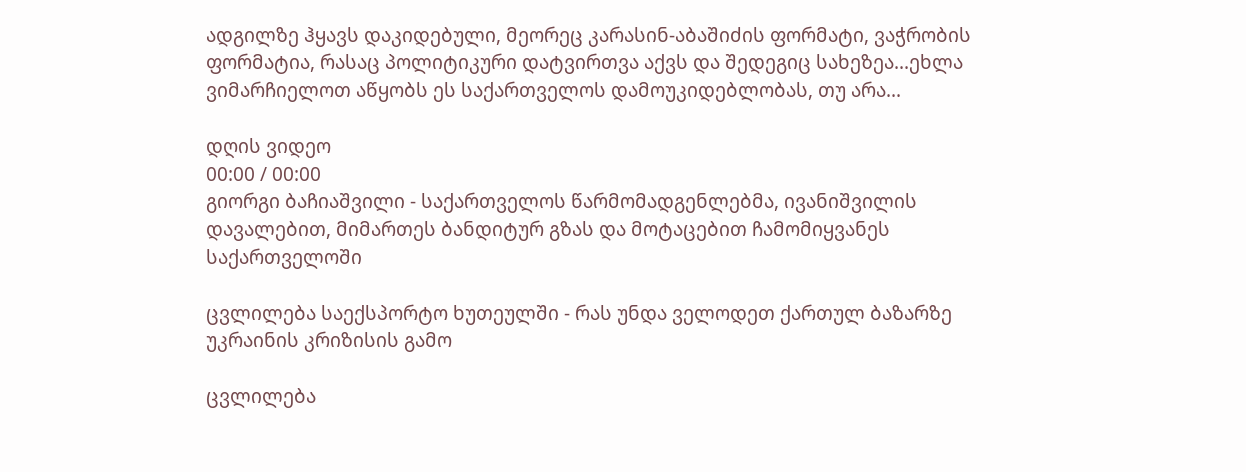ადგილზე ჰყავს დაკიდებული, მეორეც კარასინ-აბაშიძის ფორმატი, ვაჭრობის ფორმატია, რასაც პოლიტიკური დატვირთვა აქვს და შედეგიც სახეზეა...ეხლა ვიმარჩიელოთ აწყობს ეს საქართველოს დამოუკიდებლობას, თუ არა...

დღის ვიდეო
00:00 / 00:00
გიორგი ბაჩიაშვილი - საქართველოს წარმომადგენლებმა, ივანიშვილის დავალებით, მიმართეს ბანდიტურ გზას და მოტაცებით ჩამომიყვანეს საქართველოში

ცვლილება საექსპორტო ხუთეულში - რას უნდა ველოდეთ ქართულ ბაზარზე უკრაინის კრიზისის გამო

ცვლილება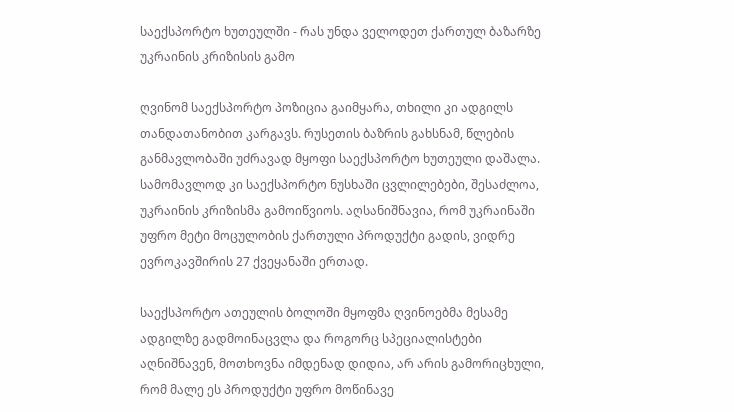საექსპორტო ხუთეულში - რას უნდა ველოდეთ ქართულ ბაზარზე უკრაინის კრიზისის გამო

ღვინომ საექსპორტო პოზიცია გაიმყარა, თხილი კი ადგილს თანდათანობით კარგავს. რუსეთის ბაზრის გახსნამ, წლების განმავლობაში უძრავად მყოფი საექსპორტო ხუთეული დაშალა. სამომავლოდ კი საექსპორტო ნუსხაში ცვლილებები, შესაძლოა, უკრაინის კრიზისმა გამოიწვიოს. აღსანიშნავია, რომ უკრაინაში უფრო მეტი მოცულობის ქართული პროდუქტი გადის, ვიდრე ევროკავშირის 27 ქვეყანაში ერთად.

საექსპორტო ათეულის ბოლოში მყოფმა ღვინოებმა მესამე ადგილზე გადმოინაცვლა და როგორც სპეციალისტები აღნიშნავენ, მოთხოვნა იმდენად დიდია, არ არის გამორიცხული, რომ მალე ეს პროდუქტი უფრო მოწინავე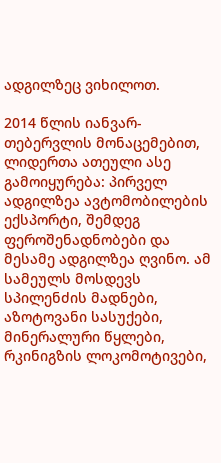ადგილზეც ვიხილოთ.

2014 წლის იანვარ-თებერვლის მონაცემებით, ლიდერთა ათეული ასე გამოიყურება: პირველ ადგილზეა ავტომობილების ექსპორტი, შემდეგ ფეროშენადნობები და მესამე ადგილზეა ღვინო. ამ სამეულს მოსდევს სპილენძის მადნები, აზოტოვანი სასუქები, მინერალური წყლები, რკინიგზის ლოკომოტივები,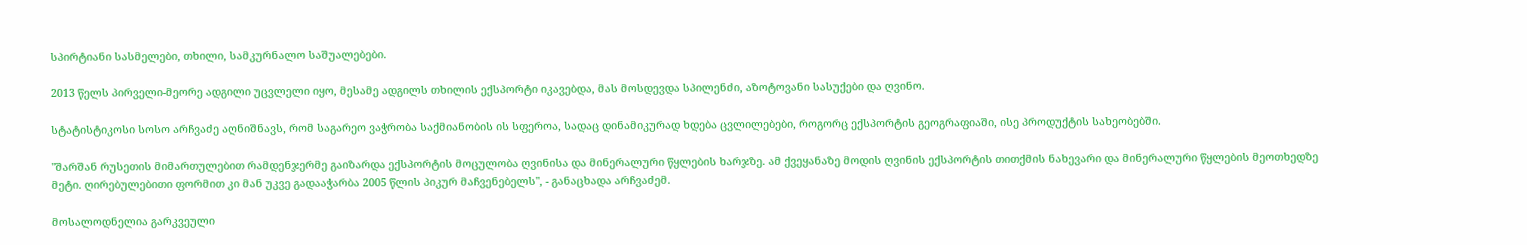სპირტიანი სასმელები, თხილი, სამკურნალო საშუალებები.

2013 წელს პირველი-მეორე ადგილი უცვლელი იყო, მესამე ადგილს თხილის ექსპორტი იკავებდა, მას მოსდევდა სპილენძი, აზოტოვანი სასუქები და ღვინო.

სტატისტიკოსი სოსო არჩვაძე აღნიშნავს, რომ საგარეო ვაჭრობა საქმიანობის ის სფეროა, სადაც დინამიკურად ხდება ცვლილებები, როგორც ექსპორტის გეოგრაფიაში, ისე პროდუქტის სახეობებში.

"შარშან რუსეთის მიმართულებით რამდენჯერმე გაიზარდა ექსპორტის მოცულობა ღვინისა და მინერალური წყლების ხარჯზე. ამ ქვეყანაზე მოდის ღვინის ექსპორტის თითქმის ნახევარი და მინერალური წყლების მეოთხედზე მეტი. ღირებულებითი ფორმით კი მან უკვე გადააჭარბა 2005 წლის პიკურ მაჩვენებელს", - განაცხადა არჩვაძემ.

მოსალოდნელია გარკვეული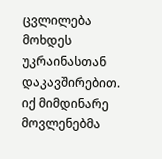ცვლილება მოხდეს უკრაინასთან დაკავშირებით. იქ მიმდინარე მოვლენებმა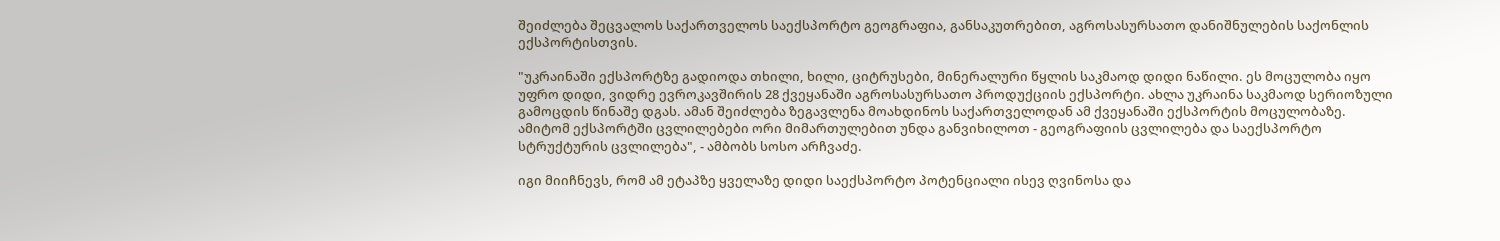შეიძლება შეცვალოს საქართველოს საექსპორტო გეოგრაფია, განსაკუთრებით, აგროსასურსათო დანიშნულების საქონლის ექსპორტისთვის.

"უკრაინაში ექსპორტზე გადიოდა თხილი, ხილი, ციტრუსები, მინერალური წყლის საკმაოდ დიდი ნაწილი. ეს მოცულობა იყო უფრო დიდი, ვიდრე ევროკავშირის 28 ქვეყანაში აგროსასურსათო პროდუქციის ექსპორტი. ახლა უკრაინა საკმაოდ სერიოზული გამოცდის წინაშე დგას. ამან შეიძლება ზეგავლენა მოახდინოს საქართველოდან ამ ქვეყანაში ექსპორტის მოცულობაზე. ამიტომ ექსპორტში ცვლილებები ორი მიმართულებით უნდა განვიხილოთ - გეოგრაფიის ცვლილება და საექსპორტო სტრუქტურის ცვლილება", - ამბობს სოსო არჩვაძე.

იგი მიიჩნევს, რომ ამ ეტაპზე ყველაზე დიდი საექსპორტო პოტენციალი ისევ ღვინოსა და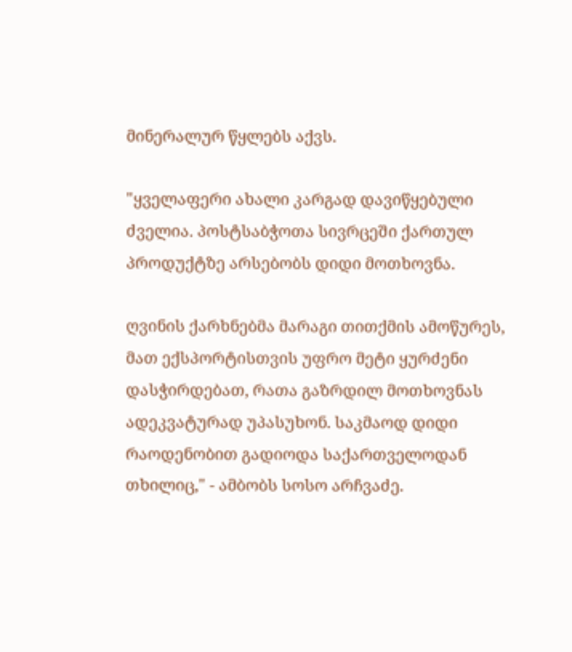მინერალურ წყლებს აქვს.

"ყველაფერი ახალი კარგად დავიწყებული ძველია. პოსტსაბჭოთა სივრცეში ქართულ პროდუქტზე არსებობს დიდი მოთხოვნა.

ღვინის ქარხნებმა მარაგი თითქმის ამოწურეს, მათ ექსპორტისთვის უფრო მეტი ყურძენი დასჭირდებათ, რათა გაზრდილ მოთხოვნას ადეკვატურად უპასუხონ. საკმაოდ დიდი რაოდენობით გადიოდა საქართველოდან თხილიც," - ამბობს სოსო არჩვაძე.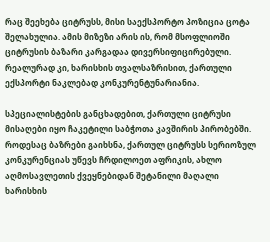რაც შეეხება ციტრუსს, მისი საექსპორტო პოზიცია ცოტა შელახულია. ამის მიზეზი არის ის, რომ მსოფლიოში ციტრუსის ბაზარი კარგადაა დივერსიფიცირებული. რეალურად კი, ხარისხის თვალსაზრისით, ქართული ექსპორტი ნაკლებად კონკურენტუნარიანია.

სპეციალისტების განცხადებით, ქართული ციტრუსი მისაღები იყო ჩაკეტილი საბჭოთა კავშირის პირობებში. როდესაც ბაზრები გაიხსნა, ქართულ ციტრუსს სერიოზულ კონკურენციას უწევს ჩრდილოეთ აფრიკის, ახლო აღმოსავლეთის ქვეყნებიდან შეტანილი მაღალი ხარისხის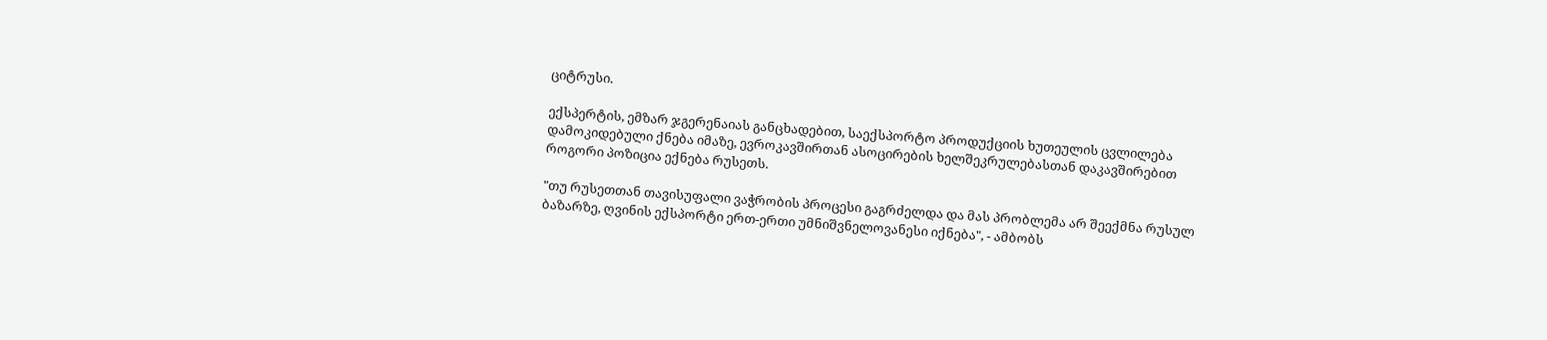ციტრუსი.

ექსპერტის, ემზარ ჯგერენაიას განცხადებით, საექსპორტო პროდუქციის ხუთეულის ცვლილება დამოკიდებული ქნება იმაზე, ევროკავშირთან ასოცირების ხელშეკრულებასთან დაკავშირებით როგორი პოზიცია ექნება რუსეთს.

"თუ რუსეთთან თავისუფალი ვაჭრობის პროცესი გაგრძელდა და მას პრობლემა არ შეექმნა რუსულ ბაზარზე, ღვინის ექსპორტი ერთ-ერთი უმნიშვნელოვანესი იქნება", - ამბობს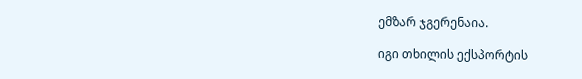ემზარ ჯგერენაია.

იგი თხილის ექსპორტის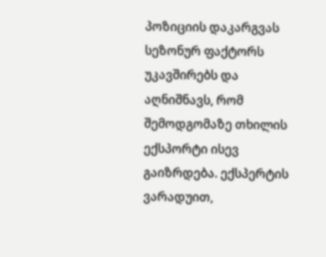პოზიციის დაკარგვას სეზონურ ფაქტორს უკავშირებს და აღნიშნავს, რომ შემოდგომაზე თხილის ექსპორტი ისევ გაიზრდება. ექსპერტის ვარადუით,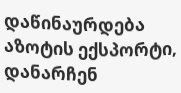დაწინაურდება აზოტის ექსპორტი, დანარჩენ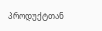პროდუქტთან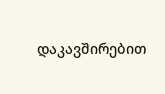დაკავშირებით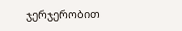ჯერჯერობით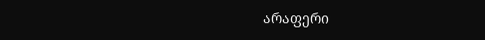არაფერი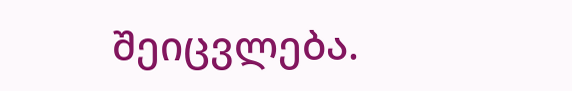შეიცვლება.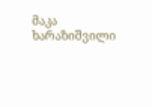მაკა ხარაზიშვილი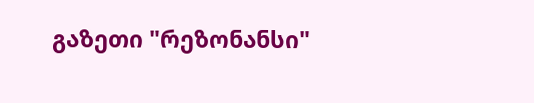გაზეთი "რეზონანსი"